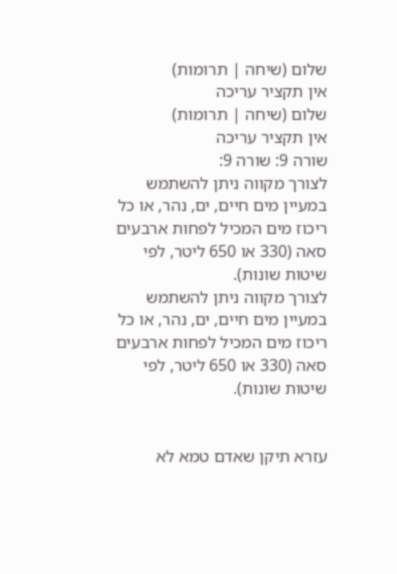שלום (שיחה | תרומות)
אין תקציר עריכה
שלום (שיחה | תרומות)
אין תקציר עריכה
שורה 9: שורה 9:
לצורך מקווה ניתן להשתמש במעיין מים חיים, ים, נהר, או כל ריכוז מים המכיל לפחות ארבעים סאה (330 או 650 ליטר, לפי שיטות שונות).
לצורך מקווה ניתן להשתמש במעיין מים חיים, ים, נהר, או כל ריכוז מים המכיל לפחות ארבעים סאה (330 או 650 ליטר, לפי שיטות שונות).


עזרא תיקן שאדם טמא לא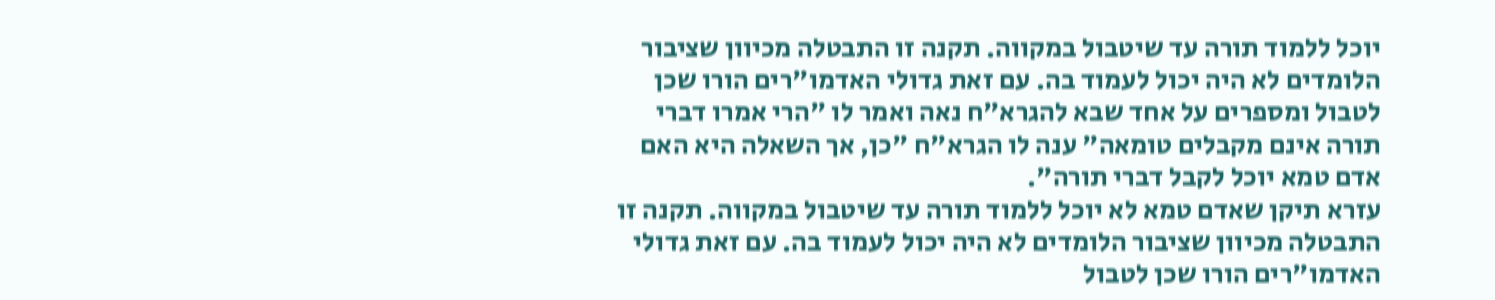יוכל ללמוד תורה עד שיטבול במקווה. תקנה זו התבטלה מכיוון שציבור הלומדים לא היה יכול לעמוד בה. עם זאת גדולי האדמו"רים הורו שכן לטבול ומספרים על אחד שבא להגרא"ח נאה ואמר לו "הרי אמרו דברי תורה אינם מקבלים טומאה" ענה לו הגרא"ח "כן, אך השאלה היא האם אדם טמא יוכל לקבל דברי תורה".
עזרא תיקן שאדם טמא לא יוכל ללמוד תורה עד שיטבול במקווה. תקנה זו התבטלה מכיוון שציבור הלומדים לא היה יכול לעמוד בה. עם זאת גדולי האדמו"רים הורו שכן לטבול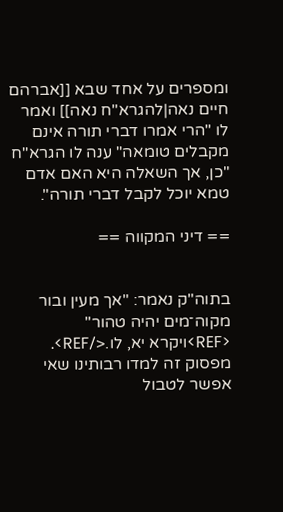ומספרים על אחד שבא [[אברהם חיים נאה|להגרא"ח נאה]] ואמר לו "הרי אמרו דברי תורה אינם מקבלים טומאה" ענה לו הגרא"ח "כן, אך השאלה היא האם אדם טמא יוכל לקבל דברי תורה".

== דיני המקווה ==


בתוה"ק נאמר: "אך מעין ובור מקוה־מים יהיה טהור" <REF>ויקרא יא, לו.</REF>. מפסוק זה למדו רבותינו שאי אפשר לטבול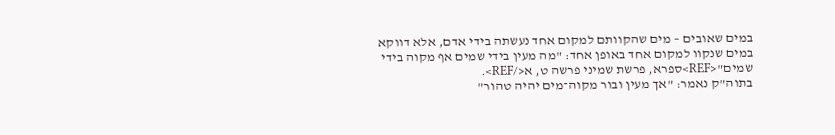במים שאובים – מים שהקוותם למקום אחד נעשתה בידי אדם, אלא דווקא במים שנקוו למקום אחד באופן אחד: "מה מעין בידי שמים אף מקוה בידי שמים"<REF>ספרא, פרשת שמיני פרשה ט, א</REF>.
בתוה"ק נאמר: "אך מעין ובור מקוה־מים יהיה טהור"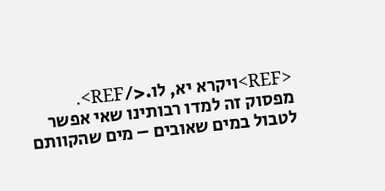<REF>ויקרא יא, לו.</REF>. מפסוק זה למדו רבותינו שאי אפשר לטבול במים שאובים – מים שהקוותם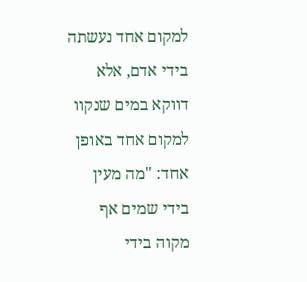למקום אחד נעשתה בידי אדם, אלא דווקא במים שנקוו למקום אחד באופן אחד: "מה מעין בידי שמים אף מקוה בידי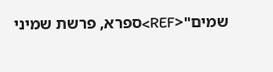שמים"<REF>ספרא, פרשת שמיני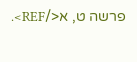פרשה ט, א</REF>.